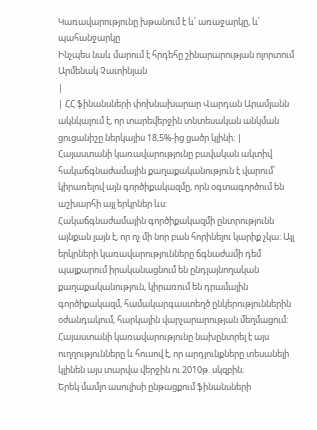Կառավարությունը խթանում է և՛ առաջարկը, և՛ պահանջարկը
Ինչպես նաև մարում է հրդեհը շինարարության ոլորտում
Արմենակ Չատինյան
|
| ՀՀ ֆինանսների փոխնախարար Վարդան Արամյանն ակնկալում է, որ տարեվերջին տնտեսական անկման ցուցանիշը ներկայիս 18,5%-ից ցածր կլինի։ |
Հայաստանի կառավարությունը բավական ակտիվ հակաճգնաժամային քաղաքականություն է վարում՝ կիրառելով այն գործիքակազմը, որն օգտագործում են աշխարհի այլ երկրներ ևս:
Հակաճգնաժամային գործիքակազմի ընտրությունն այնքան լայն է, որ ոչ մի նոր բան հորինելու կարիք չկա: Այլ երկրների կառավարությունները ճգնաժամի դեմ պայքարում իրականացնում են ընդլայնողական քաղաքականություն, կիրառում են դրամային գործիքակազմ, համակարգաստեղծ ընկերություններին օժանդակում, հարկային վարչարարության մեղմացում։ Հայաստանի կառավարությունը նախընտրել է այս ուղղությունները և հուսով է, որ արդյունքները տեսանելի կլինեն այս տարվա վերջին ու 2010թ. սկզբին։
Երեկ մամլո ասուլիսի ընթացքում ֆինանսների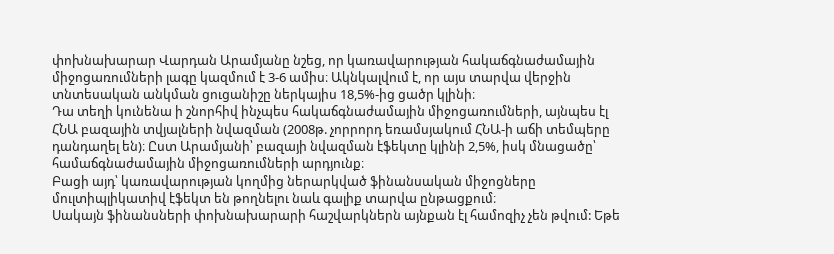փոխնախարար Վարդան Արամյանը նշեց, որ կառավարության հակաճգնաժամային միջոցառումների լագը կազմում է 3-6 ամիս։ Ակնկալվում է, որ այս տարվա վերջին տնտեսական անկման ցուցանիշը ներկայիս 18,5%-ից ցածր կլինի։
Դա տեղի կունենա ի շնորհիվ ինչպես հակաճգնաժամային միջոցառումների, այնպես էլ ՀՆԱ բազային տվյալների նվազման (2008թ. չորրորդ եռամսյակում ՀՆԱ-ի աճի տեմպերը դանդաղել են)։ Ըստ Արամյանի՝ բազայի նվազման էֆեկտը կլինի 2,5%, իսկ մնացածը՝ համաճգնաժամային միջոցառումների արդյունք։
Բացի այդ՝ կառավարության կողմից ներարկված ֆինանսական միջոցները մուլտիպլիկատիվ էֆեկտ են թողնելու նաև գալիք տարվա ընթացքում։
Սակայն ֆինանսների փոխնախարարի հաշվարկներն այնքան էլ համոզիչ չեն թվում: Եթե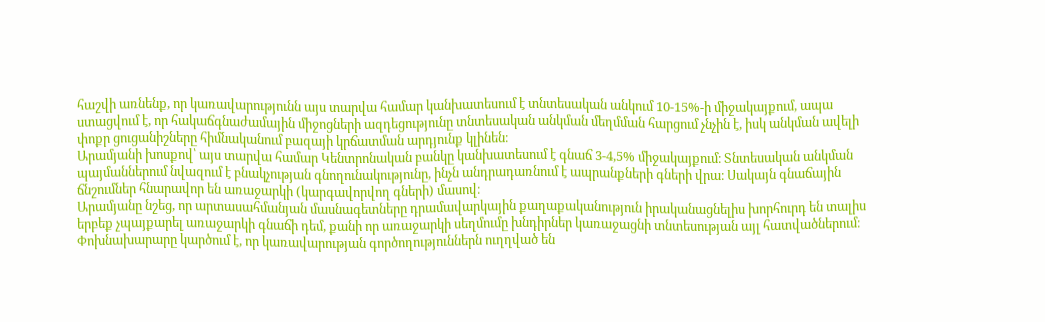հաշվի առնենք, որ կառավարությունն այս տարվա համար կանխատեսում է տնտեսական անկում 10-15%-ի միջակայքում, ապա ստացվում է, որ հակաճգնաժամային միջոցների ազդեցությունը տնտեսական անկման մեղմման հարցում չնչին է, իսկ անկման ավելի փոքր ցուցանիշները հիմնականում բազայի կրճատման արդյունք կլինեն։
Արամյանի խոսքով՝ այս տարվա համար Կենտրոնական բանկը կանխատեսում է գնաճ 3-4,5% միջակայքում։ Տնտեսական անկման պայմաններում նվազում է բնակչության գնողունակությունը, ինչն անդրադառնում է ապրանքների գների վրա։ Սակայն գնաճային ճնշումներ հնարավոր են առաջարկի (կարգավորվող գների) մասով։
Արամյանը նշեց, որ արտասահմանյան մասնագետները դրամավարկային քաղաքականություն իրականացնելիս խորհուրդ են տալիս երբեք չպայքարել առաջարկի գնաճի դեմ, քանի որ առաջարկի սեղմումը խնդիրներ կառաջացնի տնտեսության այլ հատվածներում։
Փոխնախարարը կարծում է, որ կառավարության գործողություններն ուղղված են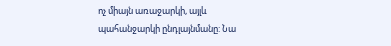ոչ միայն առաջարկի, այլև պահանջարկի ընդլայնմանը: Նա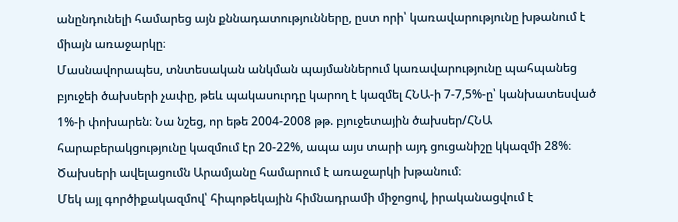անընդունելի համարեց այն քննադատությունները, ըստ որի՝ կառավարությունը խթանում է միայն առաջարկը։
Մասնավորապես, տնտեսական անկման պայմաններում կառավարությունը պահպանեց բյուջեի ծախսերի չափը, թեև պակասուրդը կարող է կազմել ՀՆԱ-ի 7-7,5%-ը՝ կանխատեսված 1%-ի փոխարեն։ Նա նշեց, որ եթե 2004-2008 թթ. բյուջետային ծախսեր/ՀՆԱ հարաբերակցությունը կազմում էր 20-22%, ապա այս տարի այդ ցուցանիշը կկազմի 28%։ Ծախսերի ավելացումն Արամյանը համարում է առաջարկի խթանում։
Մեկ այլ գործիքակազմով՝ հիպոթեկային հիմնադրամի միջոցով, իրականացվում է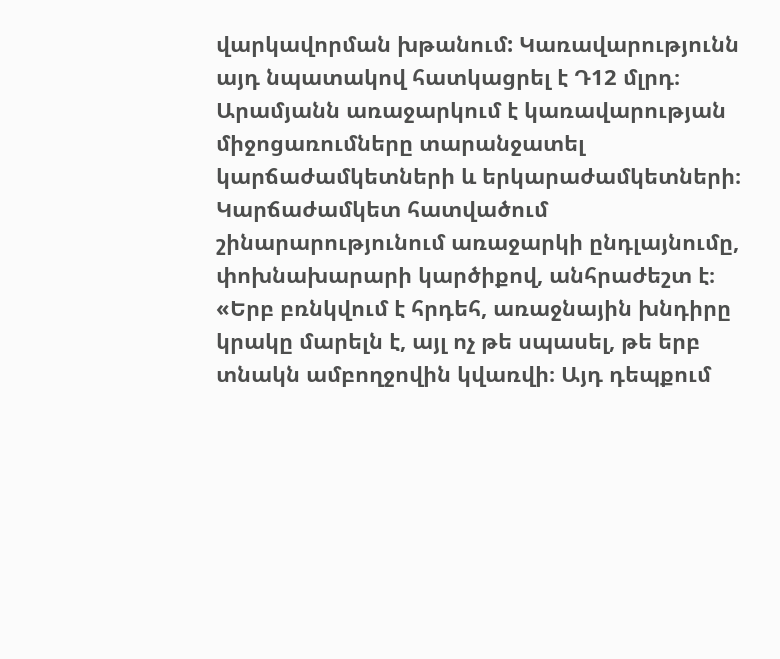վարկավորման խթանում: Կառավարությունն այդ նպատակով հատկացրել է Դ12 մլրդ։
Արամյանն առաջարկում է կառավարության միջոցառումները տարանջատել կարճաժամկետների և երկարաժամկետների։
Կարճաժամկետ հատվածում շինարարությունում առաջարկի ընդլայնումը, փոխնախարարի կարծիքով, անհրաժեշտ է։ «Երբ բռնկվում է հրդեհ, առաջնային խնդիրը կրակը մարելն է, այլ ոչ թե սպասել, թե երբ տնակն ամբողջովին կվառվի։ Այդ դեպքում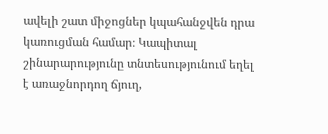ավելի շատ միջոցներ կպահանջվեն դրա կառուցման համար։ Կապիտալ շինարարությունը տնտեսությունում եղել է առաջնորդող ճյուղ,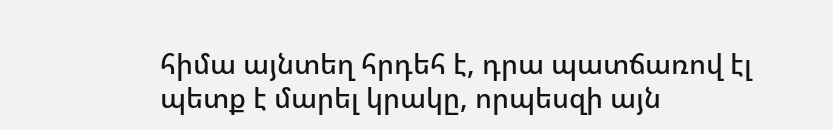հիմա այնտեղ հրդեհ է, դրա պատճառով էլ պետք է մարել կրակը, որպեսզի այն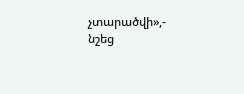չտարածվի»,- նշեց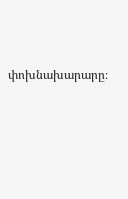փոխնախարարը։